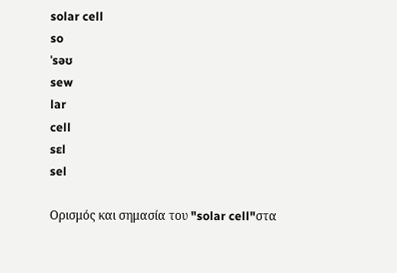solar cell
so
ˈsəʊ
sew
lar
cell
sɛl
sel

Ορισμός και σημασία του "solar cell"στα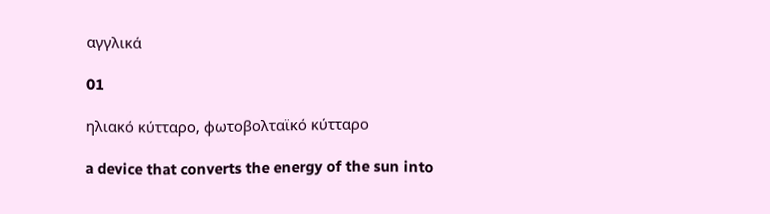αγγλικά

01

ηλιακό κύτταρο, φωτοβολταϊκό κύτταρο

a device that converts the energy of the sun into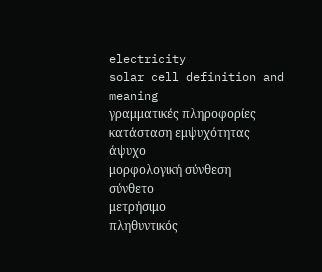electricity
solar cell definition and meaning
γραμματικές πληροφορίες
κατάσταση εμψυχότητας
άψυχο
μορφολογική σύνθεση
σύνθετο
μετρήσιμο
πληθυντικός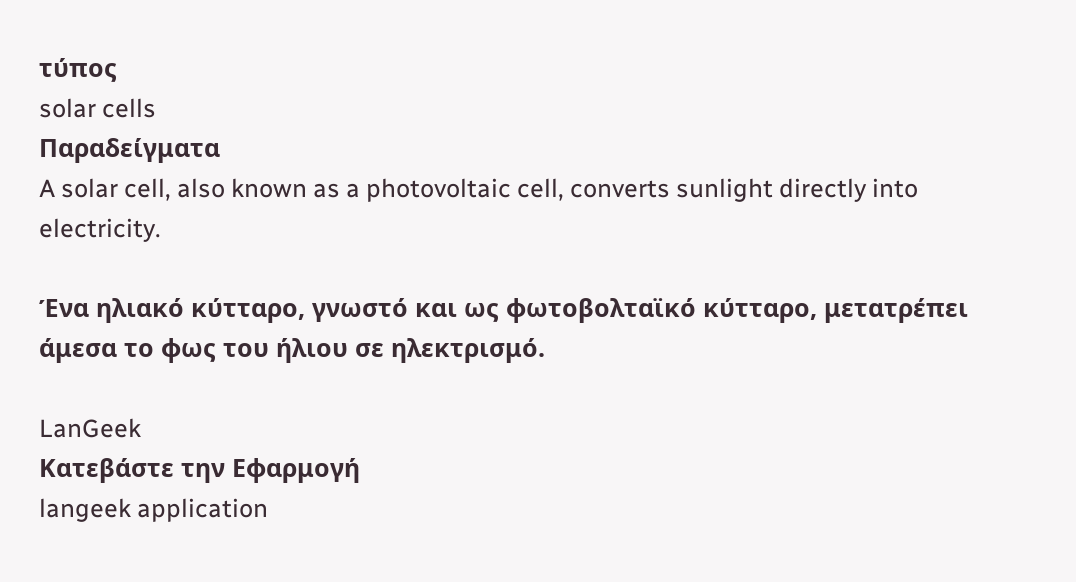τύπος
solar cells
Παραδείγματα
A solar cell, also known as a photovoltaic cell, converts sunlight directly into electricity.

Ένα ηλιακό κύτταρο, γνωστό και ως φωτοβολταϊκό κύτταρο, μετατρέπει άμεσα το φως του ήλιου σε ηλεκτρισμό.

LanGeek
Κατεβάστε την Εφαρμογή
langeek application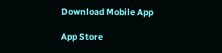Download Mobile App

App Store